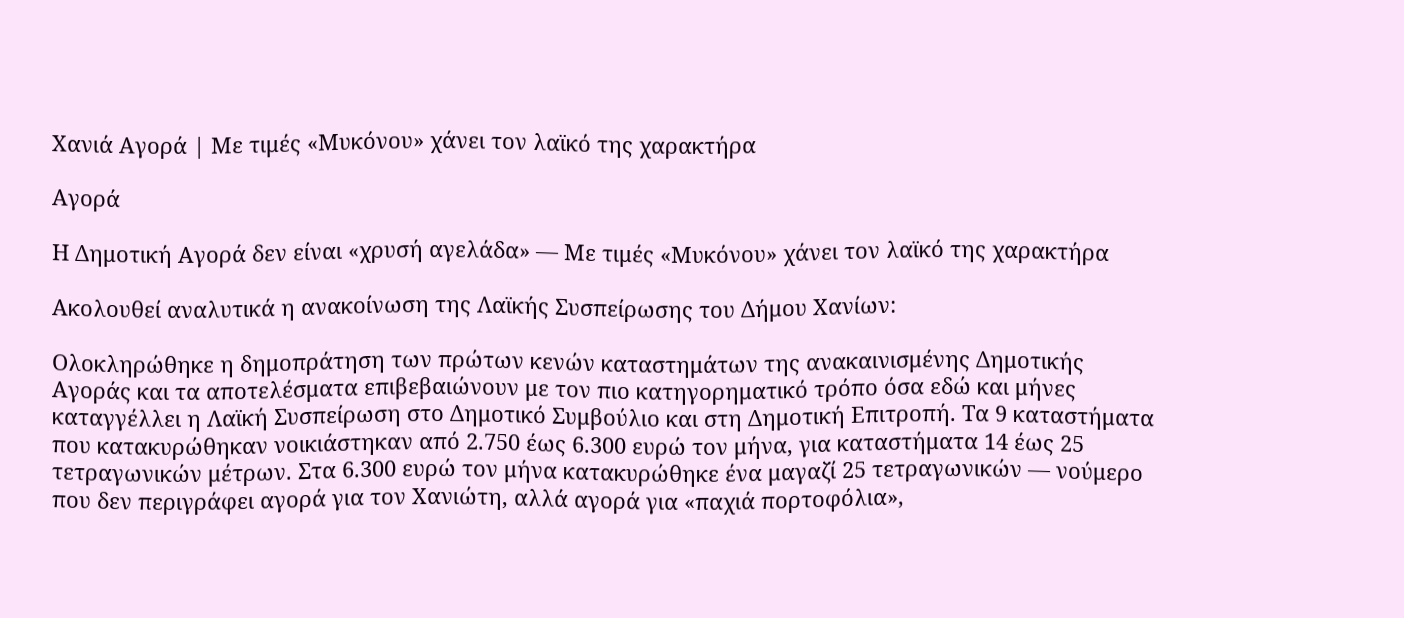Χανιά Αγορά | Με τιμές «Μυκόνου» χάνει τον λαϊκό της χαρακτήρα

Αγορά

Η Δημοτική Αγορά δεν είναι «χρυσή αγελάδα» — Με τιμές «Μυκόνου» χάνει τον λαϊκό της χαρακτήρα

Ακολουθεί αναλυτικά η ανακοίνωση της Λαϊκής Συσπείρωσης του Δήμου Χανίων:

Ολοκληρώθηκε η δημοπράτηση των πρώτων κενών καταστημάτων της ανακαινισμένης Δημοτικής Αγοράς και τα αποτελέσματα επιβεβαιώνουν με τον πιο κατηγορηματικό τρόπο όσα εδώ και μήνες καταγγέλλει η Λαϊκή Συσπείρωση στο Δημοτικό Συμβούλιο και στη Δημοτική Επιτροπή. Τα 9 καταστήματα που κατακυρώθηκαν νοικιάστηκαν από 2.750 έως 6.300 ευρώ τον μήνα, για καταστήματα 14 έως 25 τετραγωνικών μέτρων. Στα 6.300 ευρώ τον μήνα κατακυρώθηκε ένα μαγαζί 25 τετραγωνικών — νούμερο που δεν περιγράφει αγορά για τον Χανιώτη, αλλά αγορά για «παχιά πορτοφόλια»,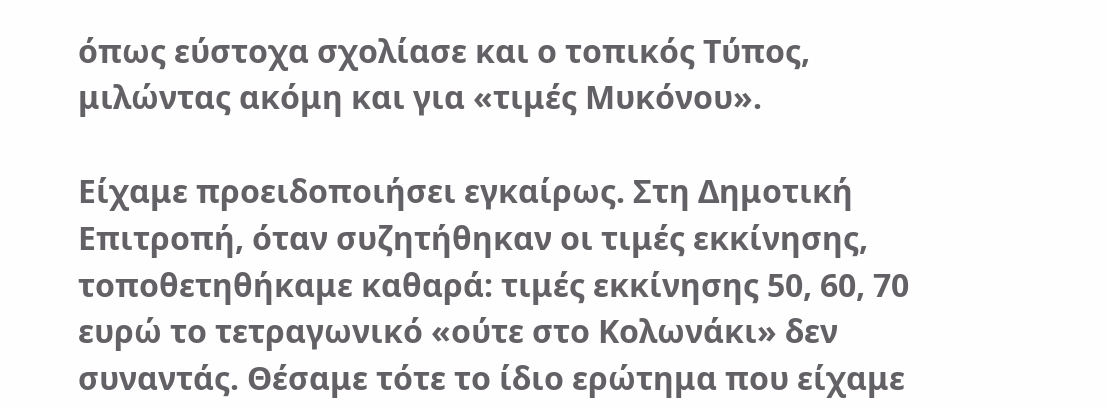όπως εύστοχα σχολίασε και ο τοπικός Τύπος, μιλώντας ακόμη και για «τιμές Μυκόνου».

Είχαμε προειδοποιήσει εγκαίρως. Στη Δημοτική Επιτροπή, όταν συζητήθηκαν οι τιμές εκκίνησης, τοποθετηθήκαμε καθαρά: τιμές εκκίνησης 50, 60, 70 ευρώ το τετραγωνικό «ούτε στο Κολωνάκι» δεν συναντάς. Θέσαμε τότε το ίδιο ερώτημα που είχαμε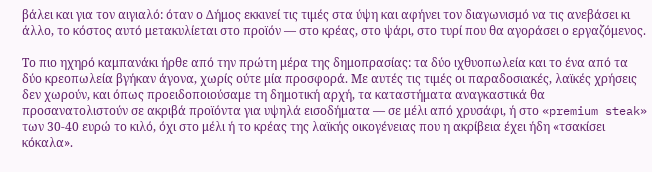βάλει και για τον αιγιαλό: όταν ο Δήμος εκκινεί τις τιμές στα ύψη και αφήνει τον διαγωνισμό να τις ανεβάσει κι άλλο, το κόστος αυτό μετακυλίεται στο προϊόν — στο κρέας, στο ψάρι, στο τυρί που θα αγοράσει ο εργαζόμενος.

Το πιο ηχηρό καμπανάκι ήρθε από την πρώτη μέρα της δημοπρασίας: τα δύο ιχθυοπωλεία και το ένα από τα δύο κρεοπωλεία βγήκαν άγονα, χωρίς ούτε μία προσφορά. Με αυτές τις τιμές οι παραδοσιακές, λαϊκές χρήσεις δεν χωρούν, και όπως προειδοποιούσαμε τη δημοτική αρχή, τα καταστήματα αναγκαστικά θα προσανατολιστούν σε ακριβά προϊόντα για υψηλά εισοδήματα — σε μέλι από χρυσάφι, ή στο «premium steak» των 30-40 ευρώ το κιλό, όχι στο μέλι ή το κρέας της λαϊκής οικογένειας που η ακρίβεια έχει ήδη «τσακίσει κόκαλα».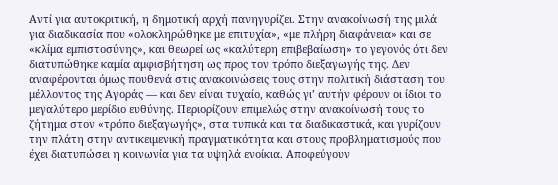Αντί για αυτοκριτική, η δημοτική αρχή πανηγυρίζει. Στην ανακοίνωσή της μιλά για διαδικασία που «ολοκληρώθηκε με επιτυχία», «με πλήρη διαφάνεια» και σε «κλίμα εμπιστοσύνης», και θεωρεί ως «καλύτερη επιβεβαίωση» το γεγονός ότι δεν διατυπώθηκε καμία αμφισβήτηση ως προς τον τρόπο διεξαγωγής της. Δεν αναφέρονται όμως πουθενά στις ανακοινώσεις τους στην πολιτική διάσταση του μέλλοντος της Αγοράς — και δεν είναι τυχαίο, καθώς γι’ αυτήν φέρουν οι ίδιοι το μεγαλύτερο μερίδιο ευθύνης. Περιορίζουν επιμελώς στην ανακοίνωσή τους το ζήτημα στον «τρόπο διεξαγωγής», στα τυπικά και τα διαδικαστικά, και γυρίζουν την πλάτη στην αντικειμενική πραγματικότητα και στους προβληματισμούς που έχει διατυπώσει η κοινωνία για τα υψηλά ενοίκια. Αποφεύγουν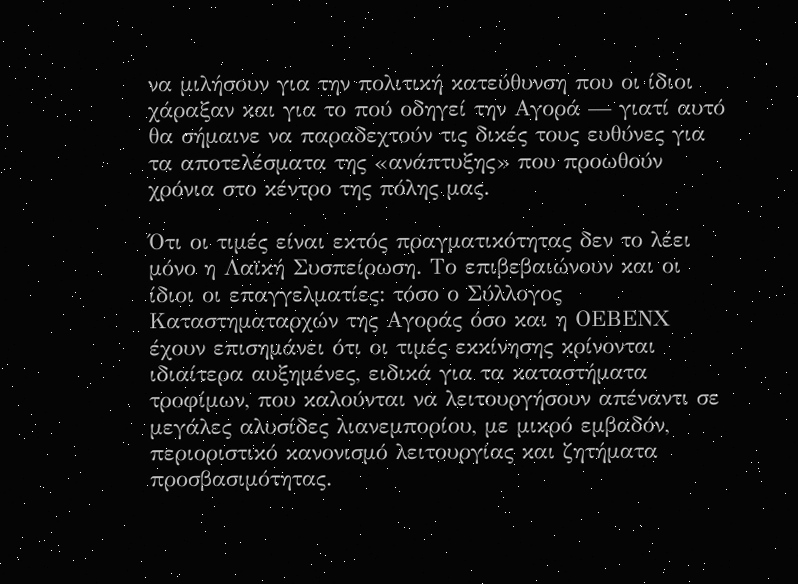να μιλήσουν για την πολιτική κατεύθυνση που οι ίδιοι χάραξαν και για το πού οδηγεί την Αγορά — γιατί αυτό θα σήμαινε να παραδεχτούν τις δικές τους ευθύνες για τα αποτελέσματα της «ανάπτυξης» που προωθούν χρόνια στο κέντρο της πόλης μας.

Ότι οι τιμές είναι εκτός πραγματικότητας δεν το λέει μόνο η Λαϊκή Συσπείρωση. Το επιβεβαιώνουν και οι ίδιοι οι επαγγελματίες: τόσο ο Σύλλογος Καταστηματαρχών της Αγοράς όσο και η ΟΕΒΕΝΧ έχουν επισημάνει ότι οι τιμές εκκίνησης κρίνονται ιδιαίτερα αυξημένες, ειδικά για τα καταστήματα τροφίμων, που καλούνται να λειτουργήσουν απέναντι σε μεγάλες αλυσίδες λιανεμπορίου, με μικρό εμβαδόν, περιοριστικό κανονισμό λειτουργίας και ζητήματα προσβασιμότητας.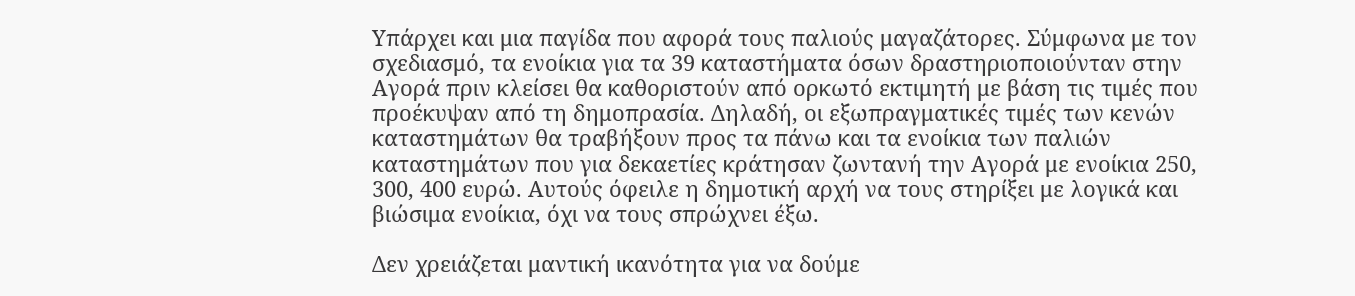Υπάρχει και μια παγίδα που αφορά τους παλιούς μαγαζάτορες. Σύμφωνα με τον σχεδιασμό, τα ενοίκια για τα 39 καταστήματα όσων δραστηριοποιούνταν στην Αγορά πριν κλείσει θα καθοριστούν από ορκωτό εκτιμητή με βάση τις τιμές που προέκυψαν από τη δημοπρασία. Δηλαδή, οι εξωπραγματικές τιμές των κενών καταστημάτων θα τραβήξουν προς τα πάνω και τα ενοίκια των παλιών καταστημάτων που για δεκαετίες κράτησαν ζωντανή την Αγορά με ενοίκια 250, 300, 400 ευρώ. Αυτούς όφειλε η δημοτική αρχή να τους στηρίξει με λογικά και βιώσιμα ενοίκια, όχι να τους σπρώχνει έξω.

Δεν χρειάζεται μαντική ικανότητα για να δούμε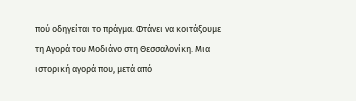πού οδηγείται το πράγμα. Φτάνει να κοιτάξουμε τη Αγορά του Μοδιάνο στη Θεσσαλονίκη. Μια ιστορική αγορά που, μετά από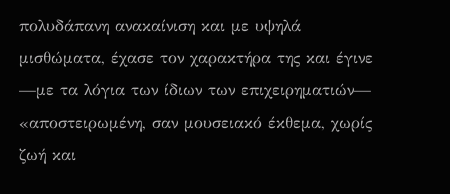πολυδάπανη ανακαίνιση και με υψηλά μισθώματα, έχασε τον χαρακτήρα της και έγινε —με τα λόγια των ίδιων των επιχειρηματιών— «αποστειρωμένη, σαν μουσειακό έκθεμα, χωρίς ζωή και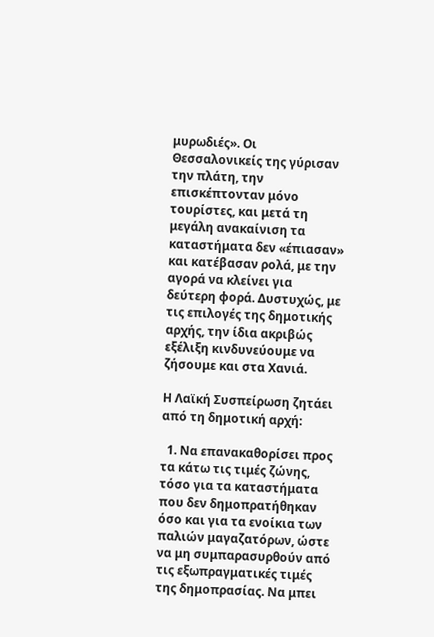μυρωδιές». Οι Θεσσαλονικείς της γύρισαν την πλάτη, την επισκέπτονταν μόνο τουρίστες, και μετά τη μεγάλη ανακαίνιση τα καταστήματα δεν «έπιασαν» και κατέβασαν ρολά, με την αγορά να κλείνει για δεύτερη φορά. Δυστυχώς, με τις επιλογές της δημοτικής αρχής, την ίδια ακριβώς εξέλιξη κινδυνεύουμε να ζήσουμε και στα Χανιά.

Η Λαϊκή Συσπείρωση ζητάει από τη δημοτική αρχή:

  1. Να επανακαθορίσει προς τα κάτω τις τιμές ζώνης, τόσο για τα καταστήματα που δεν δημοπρατήθηκαν όσο και για τα ενοίκια των παλιών μαγαζατόρων, ώστε να μη συμπαρασυρθούν από τις εξωπραγματικές τιμές της δημοπρασίας. Να μπει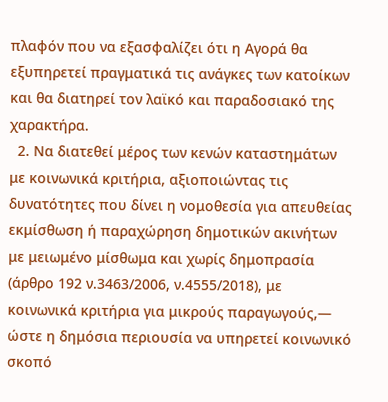πλαφόν που να εξασφαλίζει ότι η Αγορά θα εξυπηρετεί πραγματικά τις ανάγκες των κατοίκων και θα διατηρεί τον λαϊκό και παραδοσιακό της χαρακτήρα.
  2. Να διατεθεί μέρος των κενών καταστημάτων με κοινωνικά κριτήρια, αξιοποιώντας τις δυνατότητες που δίνει η νομοθεσία για απευθείας εκμίσθωση ή παραχώρηση δημοτικών ακινήτων με μειωμένο μίσθωμα και χωρίς δημοπρασία (άρθρο 192 ν.3463/2006, ν.4555/2018), με κοινωνικά κριτήρια για μικρούς παραγωγούς,— ώστε η δημόσια περιουσία να υπηρετεί κοινωνικό σκοπό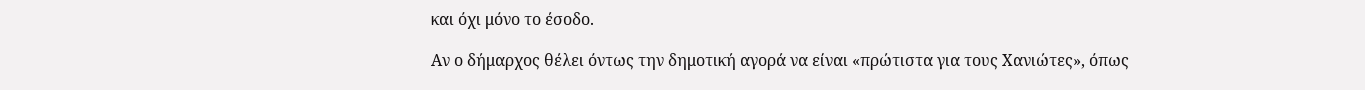και όχι μόνο το έσοδο.

Αν ο δήμαρχος θέλει όντως την δημοτική αγορά να είναι «πρώτιστα για τους Χανιώτες», όπως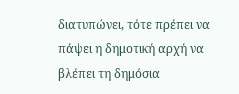διατυπώνει, τότε πρέπει να πάψει η δημοτική αρχή να βλέπει τη δημόσια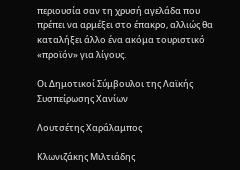περιουσία σαν τη χρυσή αγελάδα που πρέπει να αρμέξει στο έπακρο, αλλιώς θα καταλήξει άλλο ένα ακόμα τουριστικό «προϊόν» για λίγους.

Οι Δημοτικοί Σύμβουλοι της Λαϊκής Συσπείρωσης Χανίων

Λουτσέτης Χαράλαμπος

Κλωνιζάκης Μιλτιάδης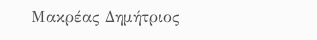Μακρέας Δημήτριος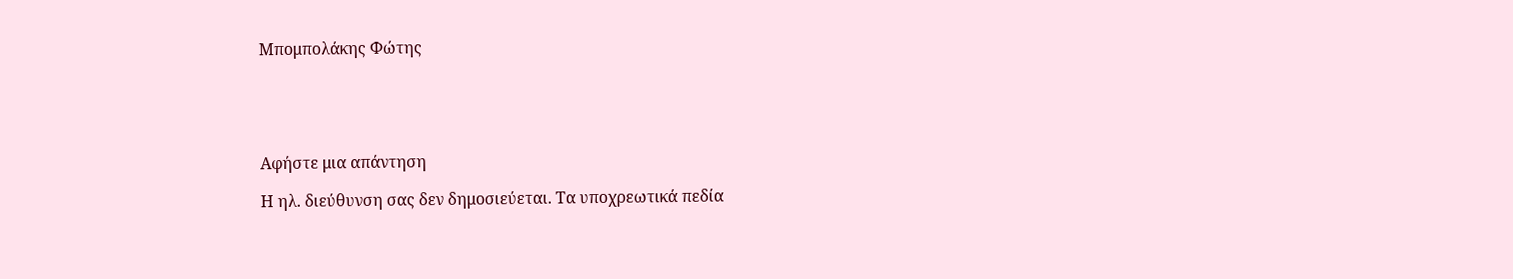Μπομπολάκης Φώτης





Αφήστε μια απάντηση

Η ηλ. διεύθυνση σας δεν δημοσιεύεται. Τα υποχρεωτικά πεδία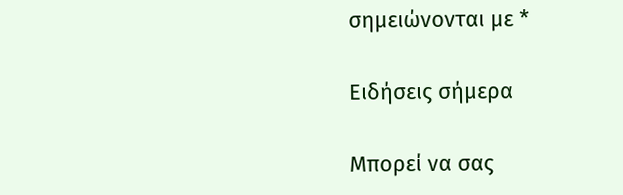σημειώνονται με *

Ειδήσεις σήμερα

Μπορεί να σας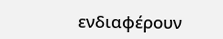ενδιαφέρουν